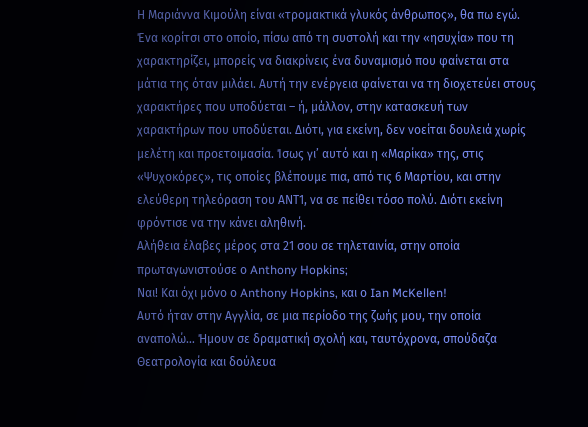Η Μαριάννα Κιμούλη είναι «τρομακτικά γλυκός άνθρωπος», θα πω εγώ. Ένα κορίτσι στο οποίο, πίσω από τη συστολή και την «ησυχία» που τη χαρακτηρίζει, μπορείς να διακρίνεις ένα δυναμισμό που φαίνεται στα μάτια της όταν μιλάει. Αυτή την ενέργεια φαίνεται να τη διοχετεύει στους χαρακτήρες που υποδύεται – ή, μάλλον, στην κατασκευή των χαρακτήρων που υποδύεται. Διότι, για εκείνη, δεν νοείται δουλειά χωρίς μελέτη και προετοιμασία. Ίσως γι’ αυτό και η «Μαρίκα» της, στις «Ψυχοκόρες», τις οποίες βλέπουμε πια, από τις 6 Μαρτίου, και στην ελεύθερη τηλεόραση του ΑΝΤ1, να σε πείθει τόσο πολύ. Διότι εκείνη φρόντισε να την κάνει αληθινή.
Αλήθεια έλαβες μέρος στα 21 σου σε τηλεταινία, στην οποία πρωταγωνιστούσε ο Anthony Hopkins;
Ναι! Και όχι μόνο ο Anthony Hopkins, και ο Ian McKellen!
Αυτό ήταν στην Αγγλία, σε μια περίοδο της ζωής μου, την οποία αναπολώ… Ήμουν σε δραματική σχολή και, ταυτόχρονα, σπούδαζα Θεατρολογία και δούλευα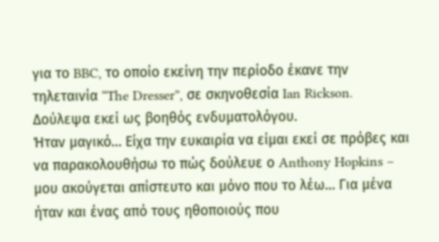για το BBC, το οποίο εκείνη την περίοδο έκανε την τηλεταινία “The Dresser”, σε σκηνοθεσία Ian Rickson. Δούλεψα εκεί ως βοηθός ενδυματολόγου.
Ήταν μαγικό… Είχα την ευκαιρία να είμαι εκεί σε πρόβες και να παρακολουθήσω το πώς δούλευε ο Anthony Hopkins – μου ακούγεται απίστευτο και μόνο που το λέω… Για μένα ήταν και ένας από τους ηθοποιούς που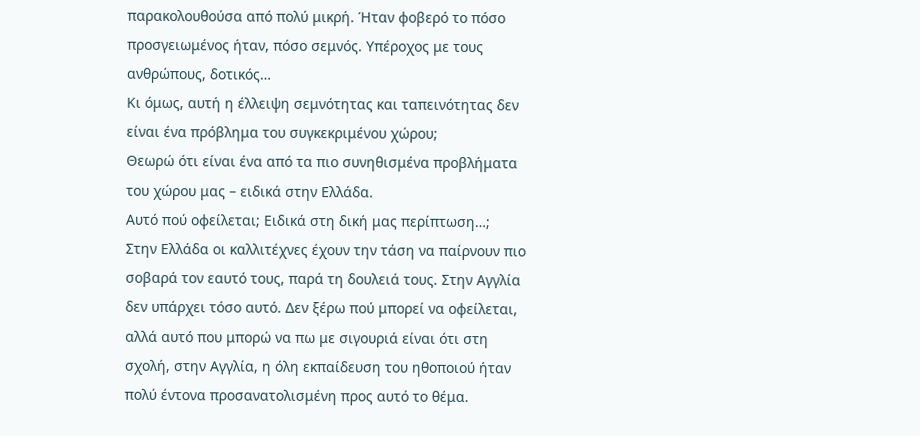παρακολουθούσα από πολύ μικρή. Ήταν φοβερό το πόσο προσγειωμένος ήταν, πόσο σεμνός. Υπέροχος με τους ανθρώπους, δοτικός…
Κι όμως, αυτή η έλλειψη σεμνότητας και ταπεινότητας δεν είναι ένα πρόβλημα του συγκεκριμένου χώρου;
Θεωρώ ότι είναι ένα από τα πιο συνηθισμένα προβλήματα του χώρου μας – ειδικά στην Ελλάδα.
Αυτό πού οφείλεται; Ειδικά στη δική μας περίπτωση…;
Στην Ελλάδα οι καλλιτέχνες έχουν την τάση να παίρνουν πιο σοβαρά τον εαυτό τους, παρά τη δουλειά τους. Στην Αγγλία δεν υπάρχει τόσο αυτό. Δεν ξέρω πού μπορεί να οφείλεται, αλλά αυτό που μπορώ να πω με σιγουριά είναι ότι στη σχολή, στην Αγγλία, η όλη εκπαίδευση του ηθοποιού ήταν πολύ έντονα προσανατολισμένη προς αυτό το θέμα.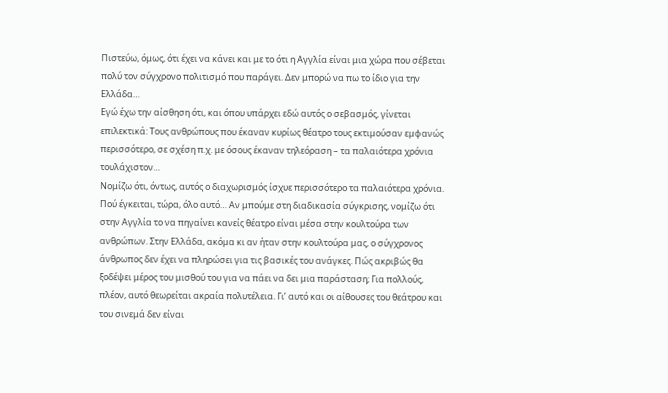Πιστεύω, όμως, ότι έχει να κάνει και με το ότι η Αγγλία είναι μια χώρα που σέβεται πολύ τον σύγχρονο πολιτισμό που παράγει. Δεν μπορώ να πω το ίδιο για την Ελλάδα…
Εγώ έχω την αίσθηση ότι, και όπου υπάρχει εδώ αυτός ο σεβασμός, γίνεται επιλεκτικά: Τους ανθρώπους που έκαναν κυρίως θέατρο τους εκτιμούσαν εμφανώς περισσότερο, σε σχέση π.χ. με όσους έκαναν τηλεόραση – τα παλαιότερα χρόνια τουλάχιστον…
Νομίζω ότι, όντως, αυτός ο διαχωρισμός ίσχυε περισσότερο τα παλαιότερα χρόνια.
Πού έγκειται, τώρα, όλο αυτό… Αν μπούμε στη διαδικασία σύγκρισης, νομίζω ότι στην Αγγλία το να πηγαίνει κανείς θέατρο είναι μέσα στην κουλτούρα των ανθρώπων. Στην Ελλάδα, ακόμα κι αν ήταν στην κουλτούρα μας, ο σύγχρονος άνθρωπος δεν έχει να πληρώσει για τις βασικές του ανάγκες. Πώς ακριβώς θα ξοδέψει μέρος του μισθού του για να πάει να δει μια παράσταση; Για πολλούς, πλέον, αυτό θεωρείται ακραία πολυτέλεια. Γι’ αυτό και οι αίθουσες του θεάτρου και του σινεμά δεν είναι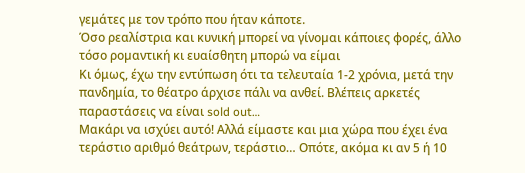γεμάτες με τον τρόπο που ήταν κάποτε.
Όσο ρεαλίστρια και κυνική µπορεί να γίνοµαι κάποιες φορές, άλλο τόσο ροµαντική κι ευαίσθητη µπορώ να είµαι
Κι όμως, έχω την εντύπωση ότι τα τελευταία 1-2 χρόνια, μετά την πανδημία, το θέατρο άρχισε πάλι να ανθεί. Βλέπεις αρκετές παραστάσεις να είναι sold out…
Μακάρι να ισχύει αυτό! Αλλά είμαστε και μια χώρα που έχει ένα τεράστιο αριθμό θεάτρων, τεράστιο… Οπότε, ακόμα κι αν 5 ή 10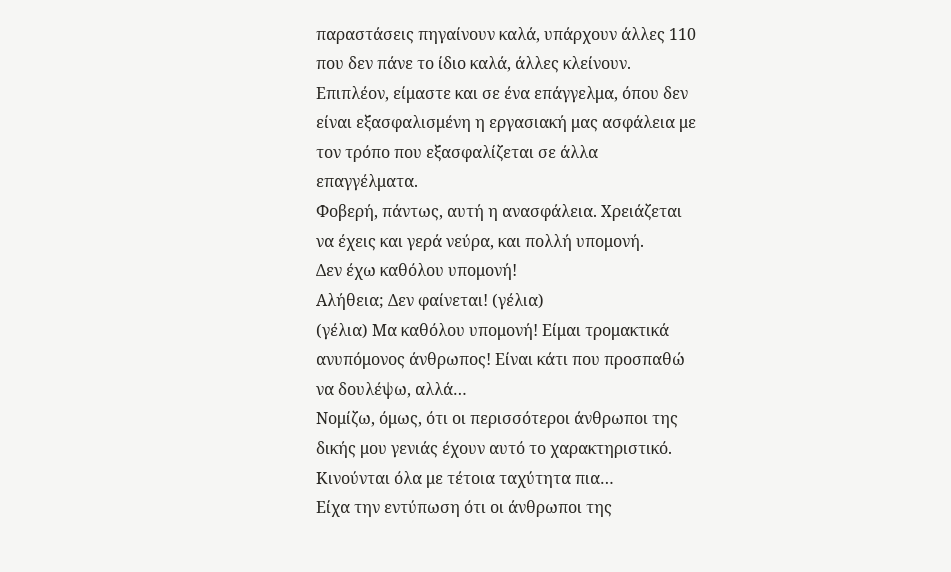παραστάσεις πηγαίνουν καλά, υπάρχουν άλλες 110 που δεν πάνε το ίδιο καλά, άλλες κλείνουν.
Επιπλέον, είμαστε και σε ένα επάγγελμα, όπου δεν είναι εξασφαλισμένη η εργασιακή μας ασφάλεια με τον τρόπο που εξασφαλίζεται σε άλλα επαγγέλματα.
Φοβερή, πάντως, αυτή η ανασφάλεια. Χρειάζεται να έχεις και γερά νεύρα, και πολλή υπομονή.
Δεν έχω καθόλου υπομονή!
Αλήθεια; Δεν φαίνεται! (γέλια)
(γέλια) Μα καθόλου υπομονή! Είμαι τρομακτικά ανυπόμονος άνθρωπος! Είναι κάτι που προσπαθώ να δουλέψω, αλλά…
Νομίζω, όμως, ότι οι περισσότεροι άνθρωποι της δικής μου γενιάς έχουν αυτό το χαρακτηριστικό. Κινούνται όλα με τέτοια ταχύτητα πια…
Είχα την εντύπωση ότι οι άνθρωποι της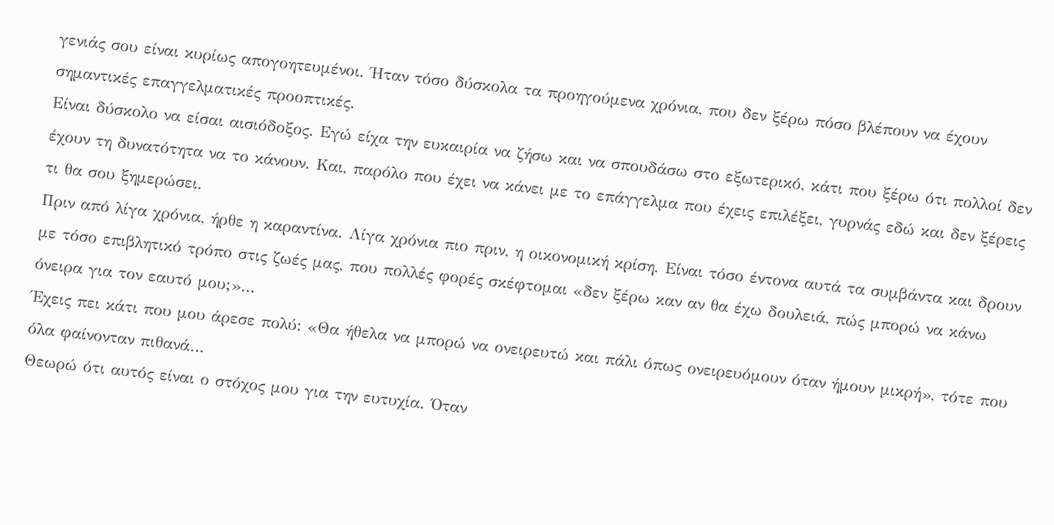γενιάς σου είναι κυρίως απογοητευμένοι. Ήταν τόσο δύσκολα τα προηγούμενα χρόνια, που δεν ξέρω πόσο βλέπουν να έχουν σημαντικές επαγγελματικές προοπτικές.
Είναι δύσκολο να είσαι αισιόδοξος. Εγώ είχα την ευκαιρία να ζήσω και να σπουδάσω στο εξωτερικό, κάτι που ξέρω ότι πολλοί δεν έχουν τη δυνατότητα να το κάνουν. Και, παρόλο που έχει να κάνει με το επάγγελμα που έχεις επιλέξει, γυρνάς εδώ και δεν ξέρεις τι θα σου ξημερώσει.
Πριν από λίγα χρόνια, ήρθε η καραντίνα. Λίγα χρόνια πιο πριν, η οικονομική κρίση. Είναι τόσο έντονα αυτά τα συμβάντα και δρουν με τόσο επιβλητικό τρόπο στις ζωές μας, που πολλές φορές σκέφτομαι «δεν ξέρω καν αν θα έχω δουλειά, πώς μπορώ να κάνω όνειρα για τον εαυτό μου;»…
Έχεις πει κάτι που μου άρεσε πολύ: «Θα ήθελα να μπορώ να ονειρευτώ και πάλι όπως ονειρευόμουν όταν ήμουν μικρή», τότε που όλα φαίνονταν πιθανά…
Θεωρώ ότι αυτός είναι ο στόχος μου για την ευτυχία. Όταν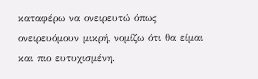καταφέρω να ονειρευτώ όπως ονειρευόμουν μικρή, νομίζω ότι θα είμαι και πιο ευτυχισμένη.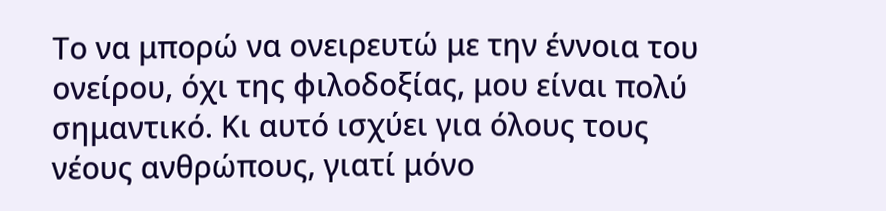Το να μπορώ να ονειρευτώ με την έννοια του ονείρου, όχι της φιλοδοξίας, μου είναι πολύ σημαντικό. Κι αυτό ισχύει για όλους τους νέους ανθρώπους, γιατί μόνο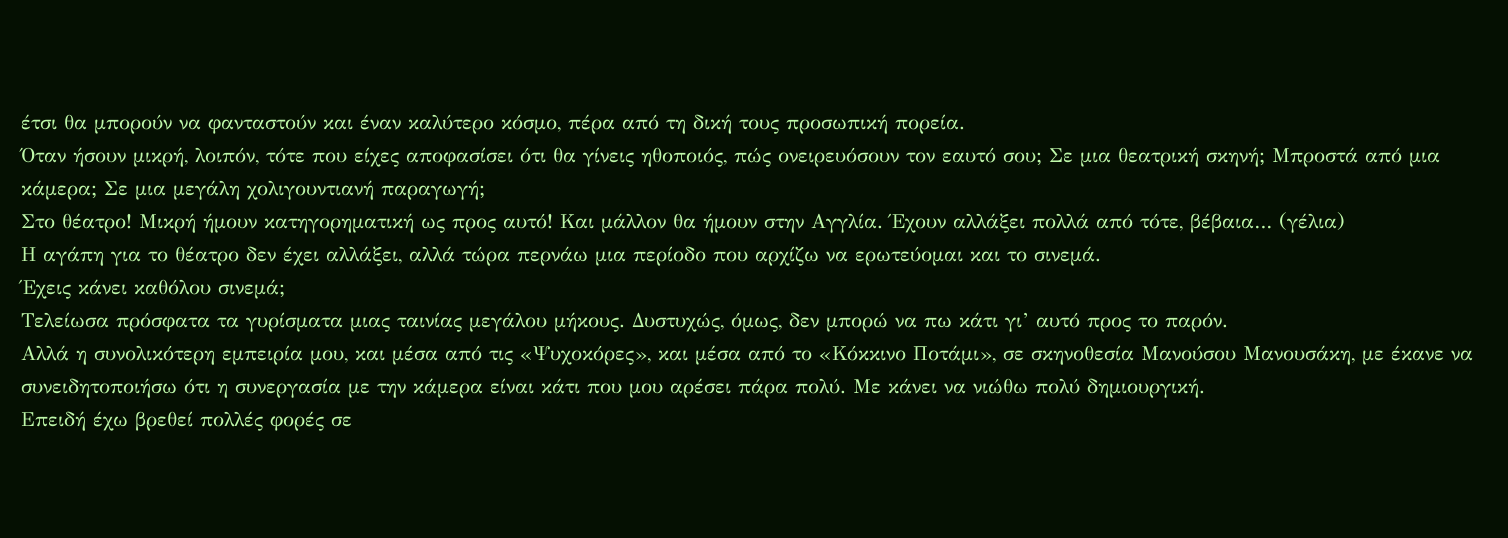έτσι θα μπορούν να φανταστούν και έναν καλύτερο κόσμο, πέρα από τη δική τους προσωπική πορεία.
Όταν ήσουν μικρή, λοιπόν, τότε που είχες αποφασίσει ότι θα γίνεις ηθοποιός, πώς ονειρευόσουν τον εαυτό σου; Σε μια θεατρική σκηνή; Μπροστά από μια κάμερα; Σε μια μεγάλη χολιγουντιανή παραγωγή;
Στο θέατρο! Μικρή ήμουν κατηγορηματική ως προς αυτό! Και μάλλον θα ήμουν στην Αγγλία. Έχουν αλλάξει πολλά από τότε, βέβαια… (γέλια)
Η αγάπη για το θέατρο δεν έχει αλλάξει, αλλά τώρα περνάω μια περίοδο που αρχίζω να ερωτεύομαι και το σινεμά.
Έχεις κάνει καθόλου σινεμά;
Τελείωσα πρόσφατα τα γυρίσματα μιας ταινίας μεγάλου μήκους. Δυστυχώς, όμως, δεν μπορώ να πω κάτι γι’ αυτό προς το παρόν.
Αλλά η συνολικότερη εμπειρία μου, και μέσα από τις «Ψυχοκόρες», και μέσα από το «Κόκκινο Ποτάμι», σε σκηνοθεσία Μανούσου Μανουσάκη, με έκανε να συνειδητοποιήσω ότι η συνεργασία με την κάμερα είναι κάτι που μου αρέσει πάρα πολύ. Με κάνει να νιώθω πολύ δημιουργική.
Επειδή έχω βρεθεί πολλές φορές σε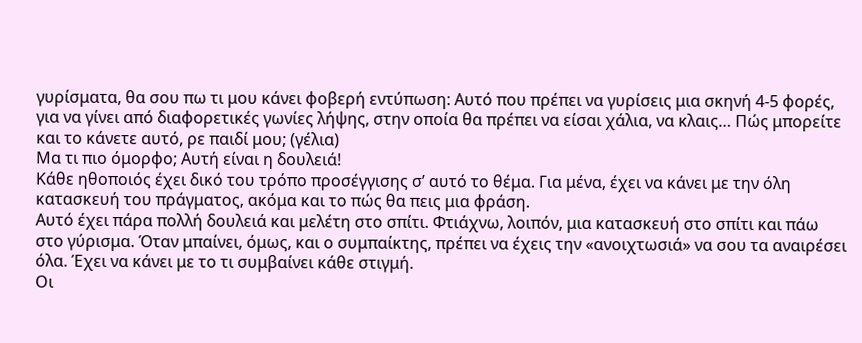γυρίσματα, θα σου πω τι μου κάνει φοβερή εντύπωση: Αυτό που πρέπει να γυρίσεις μια σκηνή 4-5 φορές, για να γίνει από διαφορετικές γωνίες λήψης, στην οποία θα πρέπει να είσαι χάλια, να κλαις… Πώς μπορείτε και το κάνετε αυτό, ρε παιδί μου; (γέλια)
Μα τι πιο όμορφο; Αυτή είναι η δουλειά!
Κάθε ηθοποιός έχει δικό του τρόπο προσέγγισης σ’ αυτό το θέμα. Για μένα, έχει να κάνει με την όλη κατασκευή του πράγματος, ακόμα και το πώς θα πεις μια φράση.
Αυτό έχει πάρα πολλή δουλειά και μελέτη στο σπίτι. Φτιάχνω, λοιπόν, μια κατασκευή στο σπίτι και πάω στο γύρισμα. Όταν μπαίνει, όμως, και ο συμπαίκτης, πρέπει να έχεις την «ανοιχτωσιά» να σου τα αναιρέσει όλα. Έχει να κάνει με το τι συμβαίνει κάθε στιγμή.
Οι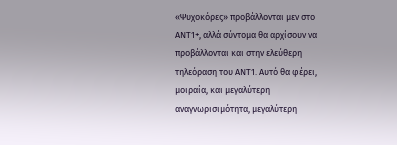«Ψυχοκόρες» προβάλλονται μεν στο ΑΝΤ1+, αλλά σύντομα θα αρχίσουν να προβάλλονται και στην ελεύθερη τηλεόραση του ΑΝΤ1. Αυτό θα φέρει, μοιραία, και μεγαλύτερη αναγνωρισιμότητα, μεγαλύτερη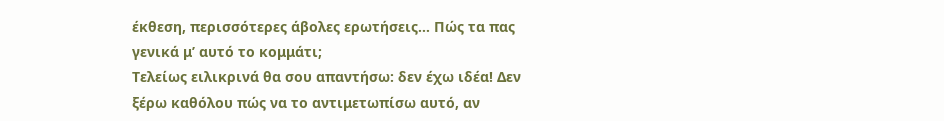έκθεση, περισσότερες άβολες ερωτήσεις… Πώς τα πας γενικά μ’ αυτό το κομμάτι;
Τελείως ειλικρινά θα σου απαντήσω: δεν έχω ιδέα! Δεν ξέρω καθόλου πώς να το αντιμετωπίσω αυτό, αν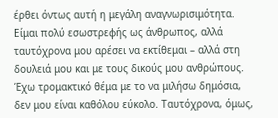έρθει όντως αυτή η μεγάλη αναγνωρισιμότητα.
Είμαι πολύ εσωστρεφής ως άνθρωπος, αλλά ταυτόχρονα μου αρέσει να εκτίθεμαι – αλλά στη δουλειά μου και με τους δικούς μου ανθρώπους. Έχω τρομακτικό θέμα με το να μιλήσω δημόσια, δεν μου είναι καθόλου εύκολο. Ταυτόχρονα, όμως,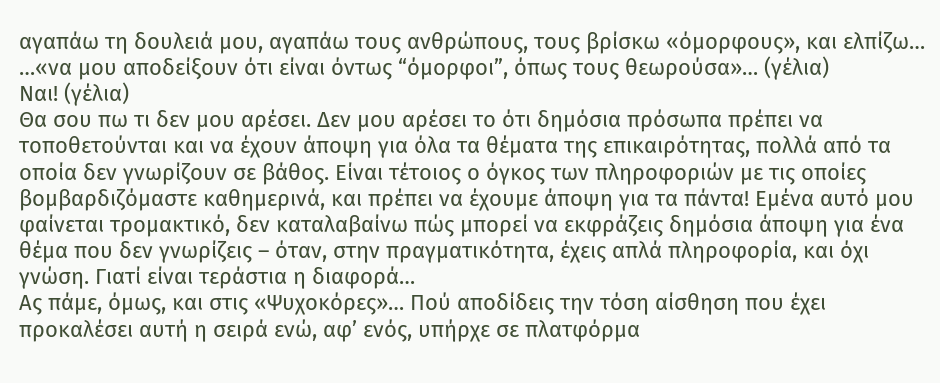αγαπάω τη δουλειά μου, αγαπάω τους ανθρώπους, τους βρίσκω «όμορφους», και ελπίζω…
…«να μου αποδείξουν ότι είναι όντως “όμορφοι”, όπως τους θεωρούσα»… (γέλια)
Ναι! (γέλια)
Θα σου πω τι δεν μου αρέσει. Δεν μου αρέσει το ότι δημόσια πρόσωπα πρέπει να τοποθετούνται και να έχουν άποψη για όλα τα θέματα της επικαιρότητας, πολλά από τα οποία δεν γνωρίζουν σε βάθος. Είναι τέτοιος ο όγκος των πληροφοριών με τις οποίες βομβαρδιζόμαστε καθημερινά, και πρέπει να έχουμε άποψη για τα πάντα! Εμένα αυτό μου φαίνεται τρομακτικό, δεν καταλαβαίνω πώς μπορεί να εκφράζεις δημόσια άποψη για ένα θέμα που δεν γνωρίζεις – όταν, στην πραγματικότητα, έχεις απλά πληροφορία, και όχι γνώση. Γιατί είναι τεράστια η διαφορά…
Ας πάμε, όμως, και στις «Ψυχοκόρες»… Πού αποδίδεις την τόση αίσθηση που έχει προκαλέσει αυτή η σειρά ενώ, αφ’ ενός, υπήρχε σε πλατφόρμα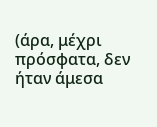(άρα, μέχρι πρόσφατα, δεν ήταν άμεσα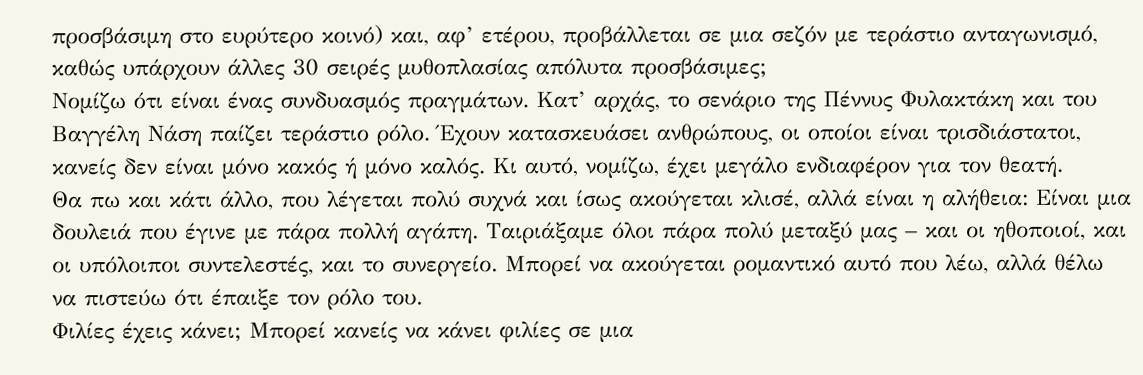προσβάσιμη στο ευρύτερο κοινό) και, αφ’ ετέρου, προβάλλεται σε μια σεζόν με τεράστιο ανταγωνισμό, καθώς υπάρχουν άλλες 30 σειρές μυθοπλασίας απόλυτα προσβάσιμες;
Νομίζω ότι είναι ένας συνδυασμός πραγμάτων. Κατ’ αρχάς, το σενάριο της Πέννυς Φυλακτάκη και του Βαγγέλη Νάση παίζει τεράστιο ρόλο. Έχουν κατασκευάσει ανθρώπους, οι οποίοι είναι τρισδιάστατοι, κανείς δεν είναι μόνο κακός ή μόνο καλός. Κι αυτό, νομίζω, έχει μεγάλο ενδιαφέρον για τον θεατή.
Θα πω και κάτι άλλο, που λέγεται πολύ συχνά και ίσως ακούγεται κλισέ, αλλά είναι η αλήθεια: Είναι μια δουλειά που έγινε με πάρα πολλή αγάπη. Ταιριάξαμε όλοι πάρα πολύ μεταξύ μας – και οι ηθοποιοί, και οι υπόλοιποι συντελεστές, και το συνεργείο. Μπορεί να ακούγεται ρομαντικό αυτό που λέω, αλλά θέλω να πιστεύω ότι έπαιξε τον ρόλο του.
Φιλίες έχεις κάνει; Μπορεί κανείς να κάνει φιλίες σε μια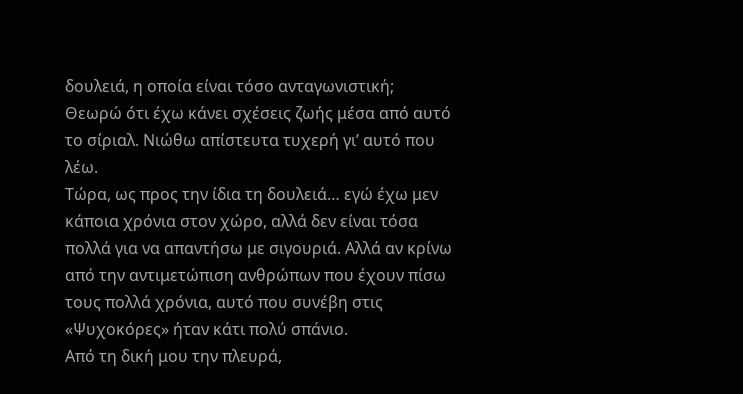δουλειά, η οποία είναι τόσο ανταγωνιστική;
Θεωρώ ότι έχω κάνει σχέσεις ζωής μέσα από αυτό το σίριαλ. Νιώθω απίστευτα τυχερή γι’ αυτό που λέω.
Τώρα, ως προς την ίδια τη δουλειά… εγώ έχω μεν κάποια χρόνια στον χώρο, αλλά δεν είναι τόσα πολλά για να απαντήσω με σιγουριά. Αλλά αν κρίνω από την αντιμετώπιση ανθρώπων που έχουν πίσω τους πολλά χρόνια, αυτό που συνέβη στις «Ψυχοκόρες» ήταν κάτι πολύ σπάνιο.
Από τη δική μου την πλευρά,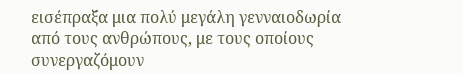εισέπραξα μια πολύ μεγάλη γενναιοδωρία από τους ανθρώπους, με τους οποίους συνεργαζόμουν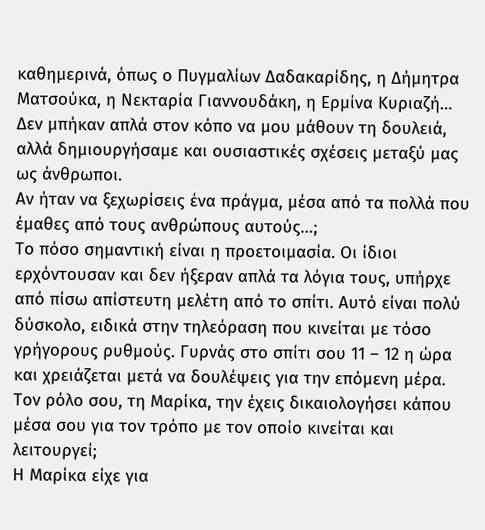καθημερινά, όπως ο Πυγμαλίων Δαδακαρίδης, η Δήμητρα Ματσούκα, η Νεκταρία Γιαννουδάκη, η Ερμίνα Κυριαζή… Δεν μπήκαν απλά στον κόπο να μου μάθουν τη δουλειά, αλλά δημιουργήσαμε και ουσιαστικές σχέσεις μεταξύ μας ως άνθρωποι.
Αν ήταν να ξεχωρίσεις ένα πράγμα, μέσα από τα πολλά που έμαθες από τους ανθρώπους αυτούς…;
Το πόσο σημαντική είναι η προετοιμασία. Οι ίδιοι ερχόντουσαν και δεν ήξεραν απλά τα λόγια τους, υπήρχε από πίσω απίστευτη μελέτη από το σπίτι. Αυτό είναι πολύ δύσκολο, ειδικά στην τηλεόραση που κινείται με τόσο γρήγορους ρυθμούς. Γυρνάς στο σπίτι σου 11 – 12 η ώρα και χρειάζεται μετά να δουλέψεις για την επόμενη μέρα.
Τον ρόλο σου, τη Μαρίκα, την έχεις δικαιολογήσει κάπου μέσα σου για τον τρόπο με τον οποίο κινείται και λειτουργεί;
Η Μαρίκα είχε για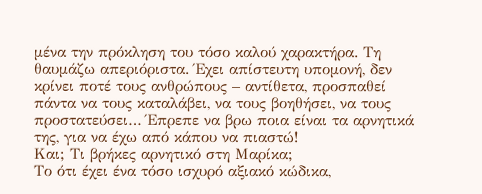μένα την πρόκληση του τόσο καλού χαρακτήρα. Τη θαυμάζω απεριόριστα. Έχει απίστευτη υπομονή, δεν κρίνει ποτέ τους ανθρώπους – αντίθετα, προσπαθεί πάντα να τους καταλάβει, να τους βοηθήσει, να τους προστατεύσει… Έπρεπε να βρω ποια είναι τα αρνητικά της, για να έχω από κάπου να πιαστώ!
Και; Τι βρήκες αρνητικό στη Μαρίκα;
Το ότι έχει ένα τόσο ισχυρό αξιακό κώδικα,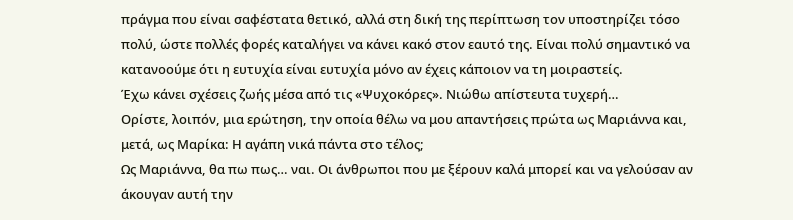πράγμα που είναι σαφέστατα θετικό, αλλά στη δική της περίπτωση τον υποστηρίζει τόσο πολύ, ώστε πολλές φορές καταλήγει να κάνει κακό στον εαυτό της. Είναι πολύ σημαντικό να κατανοούμε ότι η ευτυχία είναι ευτυχία μόνο αν έχεις κάποιον να τη μοιραστείς.
Έχω κάνει σχέσεις ζωής µέσα από τις «Ψυχοκόρες». Νιώθω απίστευτα τυχερή…
Ορίστε, λοιπόν, μια ερώτηση, την οποία θέλω να μου απαντήσεις πρώτα ως Μαριάννα και, μετά, ως Μαρίκα: Η αγάπη νικά πάντα στο τέλος;
Ως Μαριάννα, θα πω πως… ναι. Οι άνθρωποι που με ξέρουν καλά μπορεί και να γελούσαν αν άκουγαν αυτή την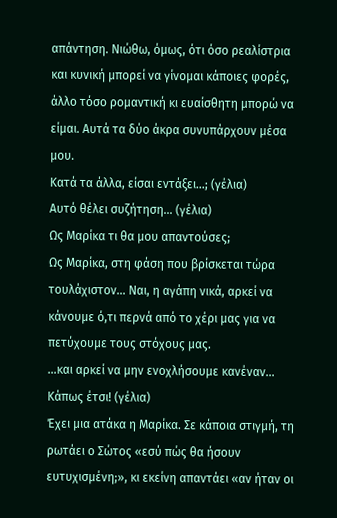απάντηση. Νιώθω, όμως, ότι όσο ρεαλίστρια και κυνική μπορεί να γίνομαι κάποιες φορές, άλλο τόσο ρομαντική κι ευαίσθητη μπορώ να είμαι. Αυτά τα δύο άκρα συνυπάρχουν μέσα μου.
Κατά τα άλλα, είσαι εντάξει…; (γέλια)
Αυτό θέλει συζήτηση… (γέλια)
Ως Μαρίκα τι θα μου απαντούσες;
Ως Μαρίκα, στη φάση που βρίσκεται τώρα τουλάχιστον… Ναι, η αγάπη νικά, αρκεί να κάνουμε ό,τι περνά από το χέρι μας για να πετύχουμε τους στόχους μας.
…και αρκεί να μην ενοχλήσουμε κανέναν…
Κάπως έτσι! (γέλια)
Έχει μια ατάκα η Μαρίκα. Σε κάποια στιγμή, τη ρωτάει ο Σώτος «εσύ πώς θα ήσουν ευτυχισμένη;», κι εκείνη απαντάει «αν ήταν οι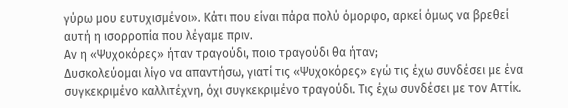γύρω μου ευτυχισμένοι». Κάτι που είναι πάρα πολύ όμορφο, αρκεί όμως να βρεθεί αυτή η ισορροπία που λέγαμε πριν.
Αν η «Ψυχοκόρες» ήταν τραγούδι, ποιο τραγούδι θα ήταν;
Δυσκολεύομαι λίγο να απαντήσω, γιατί τις «Ψυχοκόρες» εγώ τις έχω συνδέσει με ένα συγκεκριμένο καλλιτέχνη, όχι συγκεκριμένο τραγούδι. Τις έχω συνδέσει με τον Αττίκ.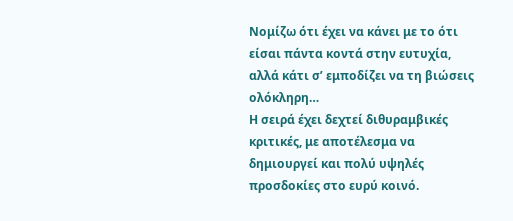Νομίζω ότι έχει να κάνει με το ότι είσαι πάντα κοντά στην ευτυχία, αλλά κάτι σ’ εμποδίζει να τη βιώσεις ολόκληρη…
Η σειρά έχει δεχτεί διθυραμβικές κριτικές, με αποτέλεσμα να δημιουργεί και πολύ υψηλές προσδοκίες στο ευρύ κοινό.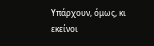Υπάρχουν, όμως, κι εκείνοι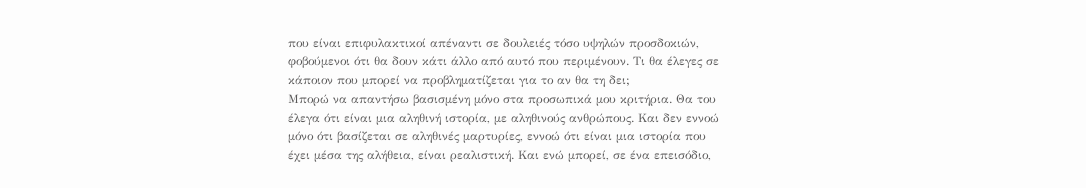που είναι επιφυλακτικοί απέναντι σε δουλειές τόσο υψηλών προσδοκιών, φοβούμενοι ότι θα δουν κάτι άλλο από αυτό που περιμένουν. Τι θα έλεγες σε κάποιον που μπορεί να προβληματίζεται για το αν θα τη δει;
Μπορώ να απαντήσω βασισμένη μόνο στα προσωπικά μου κριτήρια. Θα του έλεγα ότι είναι μια αληθινή ιστορία, με αληθινούς ανθρώπους. Και δεν εννοώ μόνο ότι βασίζεται σε αληθινές μαρτυρίες, εννοώ ότι είναι μια ιστορία που έχει μέσα της αλήθεια, είναι ρεαλιστική. Και ενώ μπορεί, σε ένα επεισόδιο,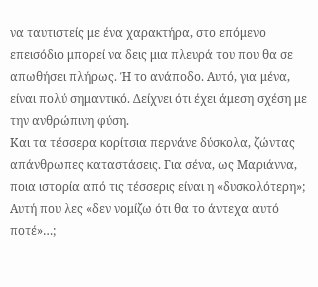να ταυτιστείς με ένα χαρακτήρα, στο επόμενο επεισόδιο μπορεί να δεις μια πλευρά του που θα σε απωθήσει πλήρως. Ή το ανάποδο. Αυτό, για μένα, είναι πολύ σημαντικό. Δείχνει ότι έχει άμεση σχέση με την ανθρώπινη φύση.
Και τα τέσσερα κορίτσια περνάνε δύσκολα, ζώντας απάνθρωπες καταστάσεις. Για σένα, ως Μαριάννα, ποια ιστορία από τις τέσσερις είναι η «δυσκολότερη»; Αυτή που λες «δεν νομίζω ότι θα το άντεχα αυτό ποτέ»…;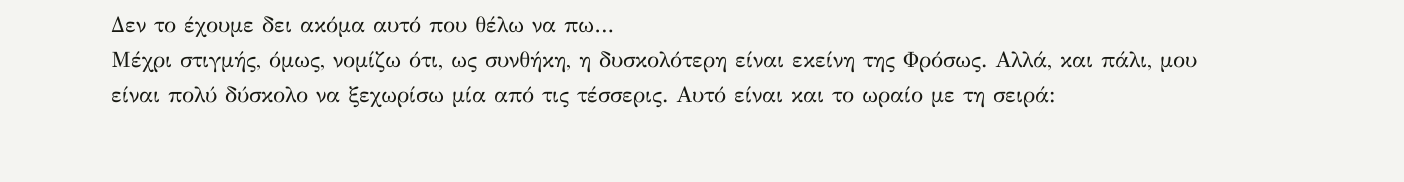Δεν το έχουμε δει ακόμα αυτό που θέλω να πω…
Μέχρι στιγμής, όμως, νομίζω ότι, ως συνθήκη, η δυσκολότερη είναι εκείνη της Φρόσως. Αλλά, και πάλι, μου είναι πολύ δύσκολο να ξεχωρίσω μία από τις τέσσερις. Αυτό είναι και το ωραίο με τη σειρά: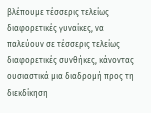βλέπουμε τέσσερις τελείως διαφορετικές γυναίκες, να παλεύουν σε τέσσερις τελείως διαφορετικές συνθήκες, κάνοντας ουσιαστικά μια διαδρομή προς τη διεκδίκηση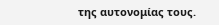της αυτονομίας τους.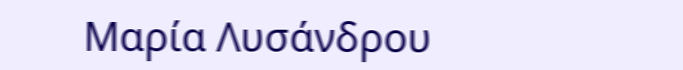Μαρία Λυσάνδρου